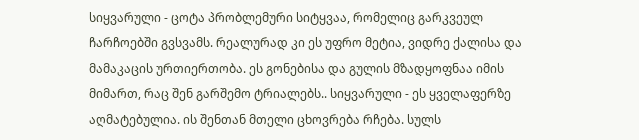სიყვარული - ცოტა პრობლემური სიტყვაა, რომელიც გარკვეულ ჩარჩოებში გვსვამს. რეალურად კი ეს უფრო მეტია, ვიდრე ქალისა და მამაკაცის ურთიერთობა. ეს გონებისა და გულის მზადყოფნაა იმის მიმართ, რაც შენ გარშემო ტრიალებს.. სიყვარული - ეს ყველაფერზე აღმატებულია. ის შენთან მთელი ცხოვრება რჩება. სულს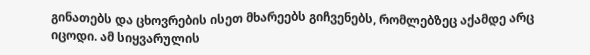გინათებს და ცხოვრების ისეთ მხარეებს გიჩვენებს, რომლებზეც აქამდე არც იცოდი. ამ სიყვარულის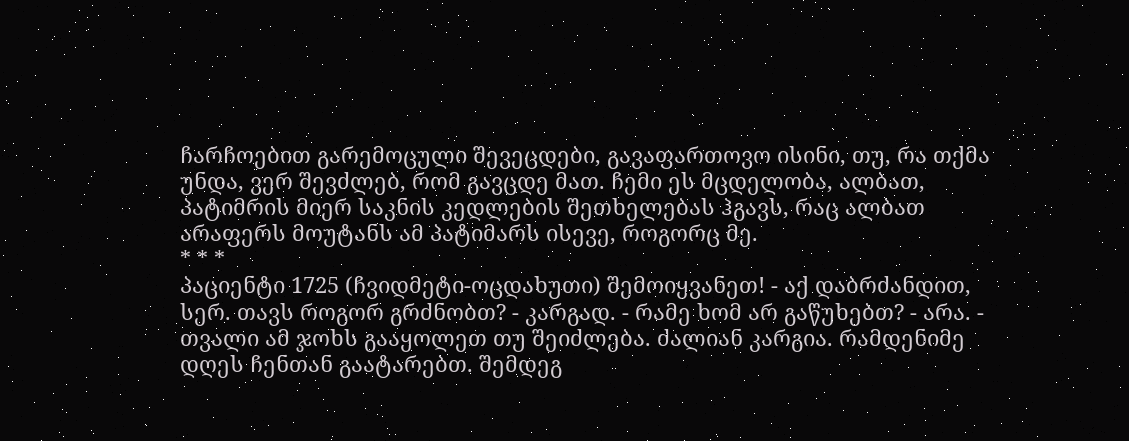ჩარჩოებით გარემოცული შევეცდები, გავაფართოვო ისინი, თუ, რა თქმა უნდა, ვერ შევძლებ, რომ გავცდე მათ. ჩემი ეს მცდელობა, ალბათ, პატიმრის მიერ საკნის კედლების შეთხელებას ჰგავს, რაც ალბათ არაფერს მოუტანს ამ პატიმარს ისევე, როგორც მე.
* * *
პაციენტი 1725 (ჩვიდმეტი-ოცდახუთი) შემოიყვანეთ! - აქ დაბრძანდით, სერ. თავს როგორ გრძნობთ? - კარგად. - რამე ხომ არ გაწუხებთ? - არა. - თვალი ამ ჯოხს გააყოლეთ თუ შეიძლება. ძალიან კარგია. რამდენიმე დღეს ჩენთან გაატარებთ. შემდეგ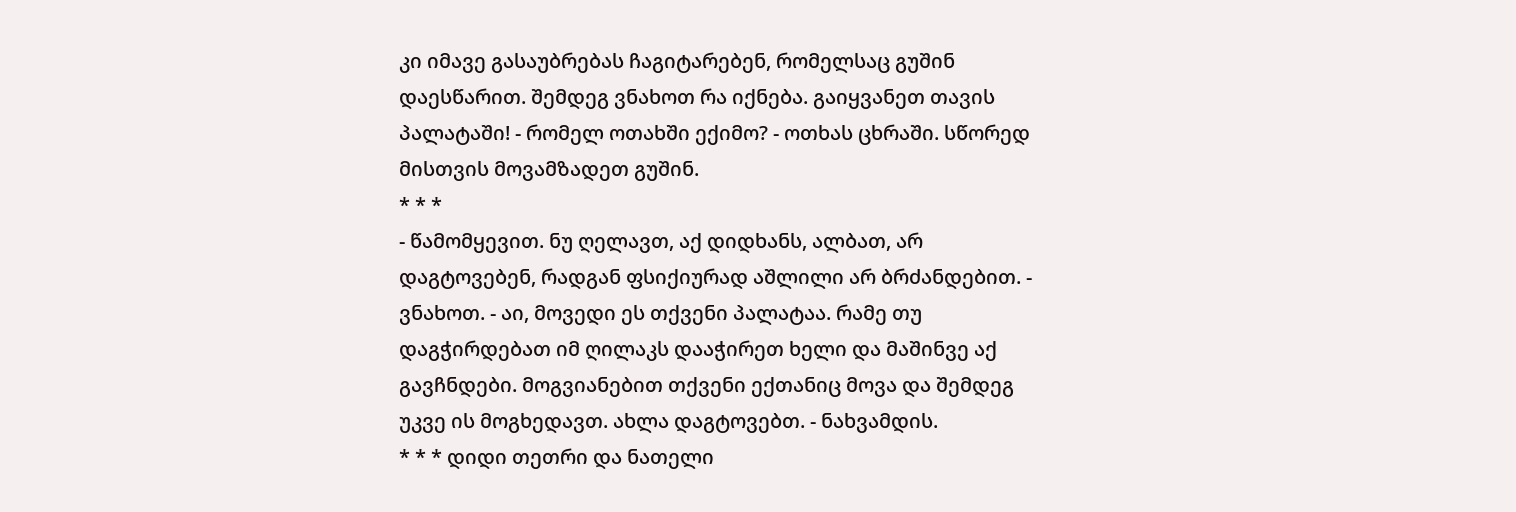კი იმავე გასაუბრებას ჩაგიტარებენ, რომელსაც გუშინ დაესწარით. შემდეგ ვნახოთ რა იქნება. გაიყვანეთ თავის პალატაში! - რომელ ოთახში ექიმო? - ოთხას ცხრაში. სწორედ მისთვის მოვამზადეთ გუშინ.
* * *
- წამომყევით. ნუ ღელავთ, აქ დიდხანს, ალბათ, არ დაგტოვებენ, რადგან ფსიქიურად აშლილი არ ბრძანდებით. - ვნახოთ. - აი, მოვედი ეს თქვენი პალატაა. რამე თუ დაგჭირდებათ იმ ღილაკს დააჭირეთ ხელი და მაშინვე აქ გავჩნდები. მოგვიანებით თქვენი ექთანიც მოვა და შემდეგ უკვე ის მოგხედავთ. ახლა დაგტოვებთ. - ნახვამდის.
* * * დიდი თეთრი და ნათელი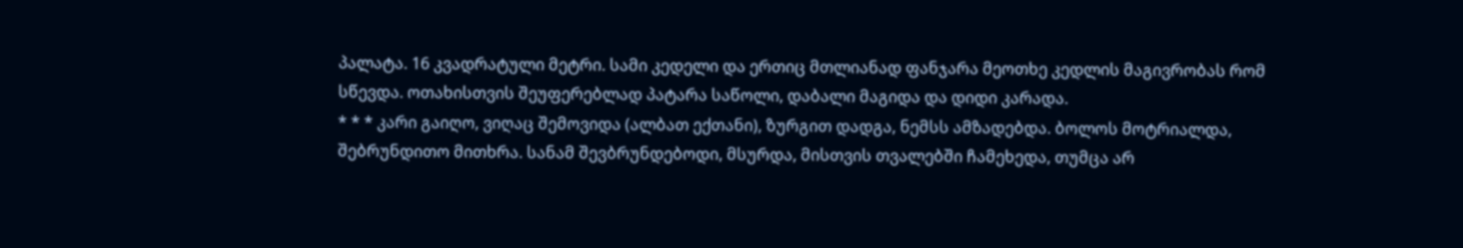პალატა. 16 კვადრატული მეტრი. სამი კედელი და ერთიც მთლიანად ფანჯარა მეოთხე კედლის მაგივრობას რომ სწევდა. ოთახისთვის შეუფერებლად პატარა საწოლი, დაბალი მაგიდა და დიდი კარადა.
* * * კარი გაიღო, ვიღაც შემოვიდა (ალბათ ექთანი), ზურგით დადგა, ნემსს ამზადებდა. ბოლოს მოტრიალდა, შებრუნდითო მითხრა. სანამ შევბრუნდებოდი, მსურდა, მისთვის თვალებში ჩამეხედა, თუმცა არ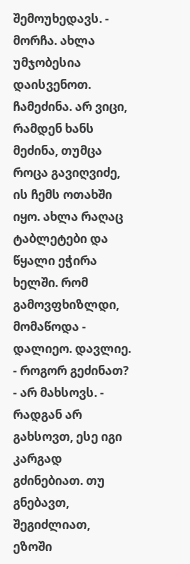შემოუხედავს. - მორჩა. ახლა უმჯობესია დაისვენოთ.
ჩამეძინა. არ ვიცი, რამდენ ხანს მეძინა, თუმცა როცა გავიღვიძე, ის ჩემს ოთახში იყო. ახლა რაღაც ტაბლეტები და წყალი ეჭირა ხელში. რომ გამოვფხიზლდი, მომაწოდა - დალიეო. დავლიე. - როგორ გეძინათ? - არ მახსოვს. - რადგან არ გახსოვთ, ესე იგი კარგად გძინებიათ. თუ გნებავთ, შეგიძლიათ, ეზოში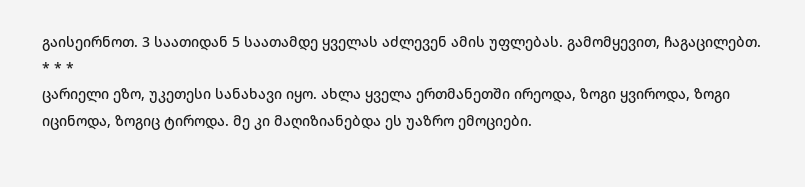გაისეირნოთ. 3 საათიდან 5 საათამდე ყველას აძლევენ ამის უფლებას. გამომყევით, ჩაგაცილებთ.
* * *
ცარიელი ეზო, უკეთესი სანახავი იყო. ახლა ყველა ერთმანეთში ირეოდა, ზოგი ყვიროდა, ზოგი იცინოდა, ზოგიც ტიროდა. მე კი მაღიზიანებდა ეს უაზრო ემოციები.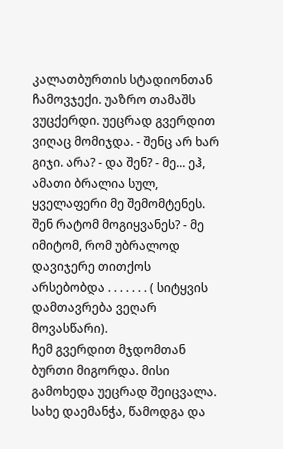კალათბურთის სტადიონთან ჩამოვჯექი. უაზრო თამაშს ვუცქერდი. უეცრად გვერდით ვიღაც მომიჯდა. - შენც არ ხარ გიჯი. არა? - და შენ? - მე... ეჰ, ამათი ბრალია სულ, ყველაფერი მე შემომტენეს. შენ რატომ მოგიყვანეს? - მე იმიტომ, რომ უბრალოდ დავიჯერე თითქოს არსებობდა . . . . . . . ( სიტყვის დამთავრება ვეღარ მოვასწარი).
ჩემ გვერდით მჯდომთან ბურთი მიგორდა. მისი გამოხედა უეცრად შეიცვალა. სახე დაემანჭა, წამოდგა და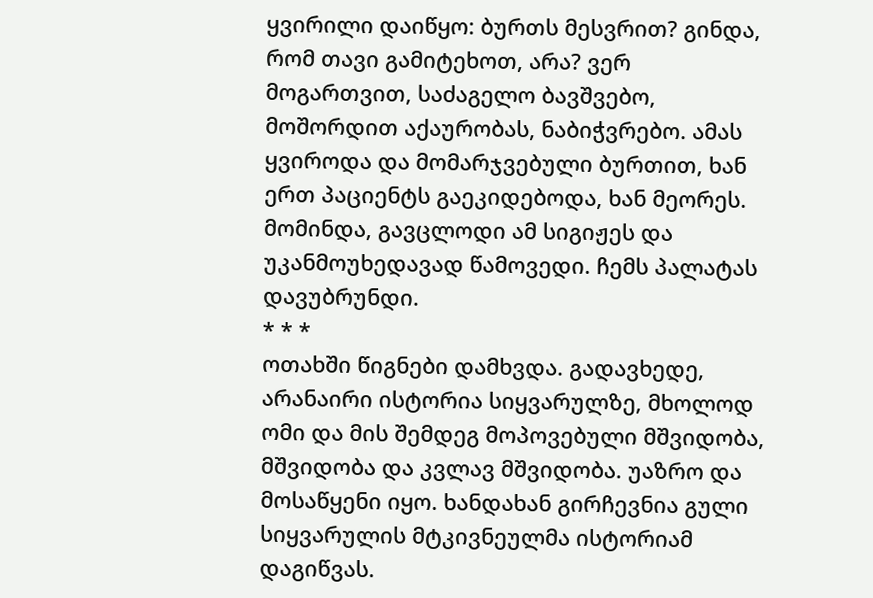ყვირილი დაიწყო: ბურთს მესვრით? გინდა, რომ თავი გამიტეხოთ, არა? ვერ მოგართვით, საძაგელო ბავშვებო, მოშორდით აქაურობას, ნაბიჭვრებო. ამას ყვიროდა და მომარჯვებული ბურთით, ხან ერთ პაციენტს გაეკიდებოდა, ხან მეორეს. მომინდა, გავცლოდი ამ სიგიჟეს და უკანმოუხედავად წამოვედი. ჩემს პალატას დავუბრუნდი.
* * *
ოთახში წიგნები დამხვდა. გადავხედე, არანაირი ისტორია სიყვარულზე, მხოლოდ ომი და მის შემდეგ მოპოვებული მშვიდობა, მშვიდობა და კვლავ მშვიდობა. უაზრო და მოსაწყენი იყო. ხანდახან გირჩევნია გული სიყვარულის მტკივნეულმა ისტორიამ დაგიწვას.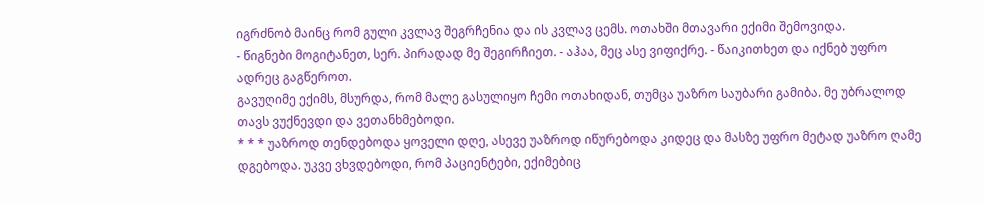იგრძნობ მაინც რომ გული კვლავ შეგრჩენია და ის კვლავ ცემს. ოთახში მთავარი ექიმი შემოვიდა.
- წიგნები მოგიტანეთ, სერ. პირადად მე შეგირჩიეთ. - აჰაა, მეც ასე ვიფიქრე. - წაიკითხეთ და იქნებ უფრო ადრეც გაგწეროთ.
გავუღიმე ექიმს, მსურდა, რომ მალე გასულიყო ჩემი ოთახიდან, თუმცა უაზრო საუბარი გამიბა. მე უბრალოდ თავს ვუქნევდი და ვეთანხმებოდი.
* * * უაზროდ თენდებოდა ყოველი დღე, ასევე უაზროდ იწურებოდა კიდეც და მასზე უფრო მეტად უაზრო ღამე დგებოდა. უკვე ვხვდებოდი, რომ პაციენტები, ექიმებიც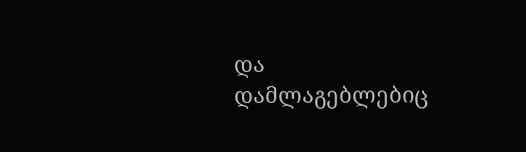და დამლაგებლებიც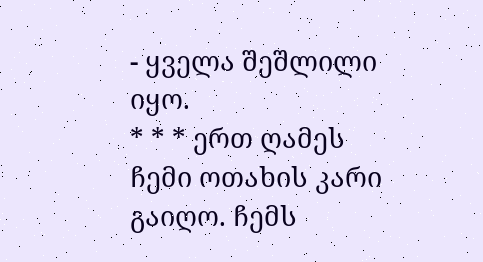- ყველა შეშლილი იყო.
* * * ერთ ღამეს ჩემი ოთახის კარი გაიღო. ჩემს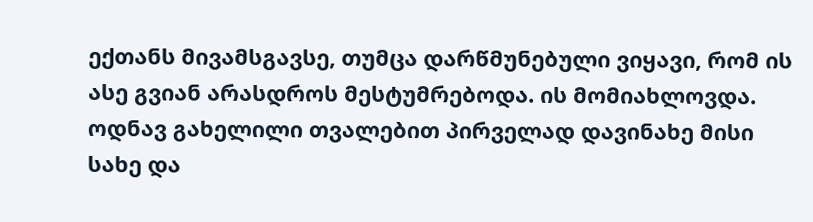ექთანს მივამსგავსე, თუმცა დარწმუნებული ვიყავი, რომ ის ასე გვიან არასდროს მესტუმრებოდა. ის მომიახლოვდა. ოდნავ გახელილი თვალებით პირველად დავინახე მისი სახე და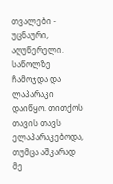თვალები - უცნაური, აღუწერელი. საწოლზე ჩამოჯდა და ლაპარაკი დაიწყო. თითქოს თავის თავს ელაპარაკებოდა, თუმცა აშკარად მე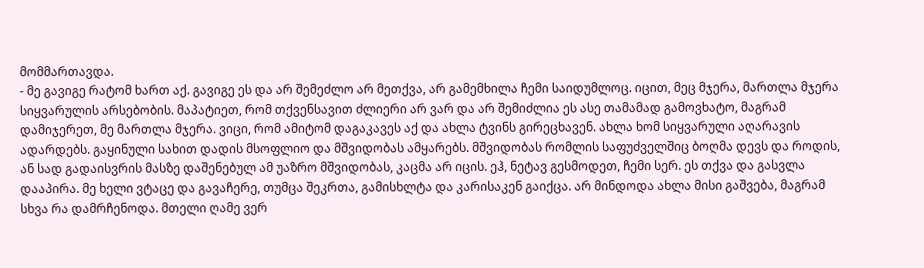მომმართავდა.
- მე გავიგე რატომ ხართ აქ. გავიგე ეს და არ შემეძლო არ მეთქვა, არ გამემხილა ჩემი საიდუმლოც. იცით, მეც მჯერა, მართლა მჯერა სიყვარულის არსებობის. მაპატიეთ, რომ თქვენსავით ძლიერი არ ვარ და არ შემიძლია ეს ასე თამამად გამოვხატო, მაგრამ დამიჯერეთ, მე მართლა მჯერა. ვიცი, რომ ამიტომ დაგაკავეს აქ და ახლა ტვინს გირეცხავენ. ახლა ხომ სიყვარული აღარავის ადარდებს. გაყინული სახით დადის მსოფლიო და მშვიდობას ამყარებს. მშვიდობას რომლის საფუძველშიც ბოღმა დევს და როდის, ან სად გადაისვრის მასზე დაშენებულ ამ უაზრო მშვიდობას, კაცმა არ იცის. ეჰ, ნეტავ გესმოდეთ, ჩემი სერ. ეს თქვა და გასვლა დააპირა. მე ხელი ვტაცე და გავაჩერე, თუმცა შეკრთა, გამისხლტა და კარისაკენ გაიქცა. არ მინდოდა ახლა მისი გაშვება, მაგრამ სხვა რა დამრჩენოდა. მთელი ღამე ვერ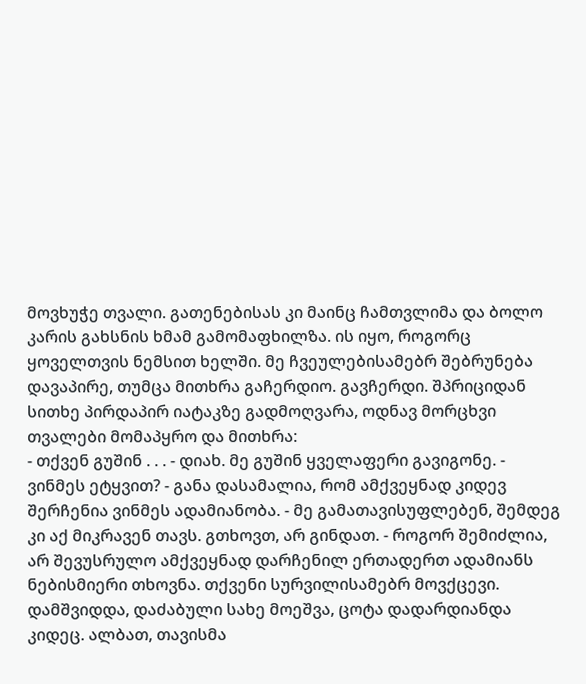მოვხუჭე თვალი. გათენებისას კი მაინც ჩამთვლიმა და ბოლო კარის გახსნის ხმამ გამომაფხილზა. ის იყო, როგორც ყოველთვის ნემსით ხელში. მე ჩვეულებისამებრ შებრუნება დავაპირე, თუმცა მითხრა გაჩერდიო. გავჩერდი. შპრიციდან სითხე პირდაპირ იატაკზე გადმოღვარა, ოდნავ მორცხვი თვალები მომაპყრო და მითხრა:
- თქვენ გუშინ . . . - დიახ. მე გუშინ ყველაფერი გავიგონე. - ვინმეს ეტყვით? - განა დასამალია, რომ ამქვეყნად კიდევ შერჩენია ვინმეს ადამიანობა. - მე გამათავისუფლებენ, შემდეგ კი აქ მიკრავენ თავს. გთხოვთ, არ გინდათ. - როგორ შემიძლია, არ შევუსრულო ამქვეყნად დარჩენილ ერთადერთ ადამიანს ნებისმიერი თხოვნა. თქვენი სურვილისამებრ მოვქცევი.
დამშვიდდა, დაძაბული სახე მოეშვა, ცოტა დადარდიანდა კიდეც. ალბათ, თავისმა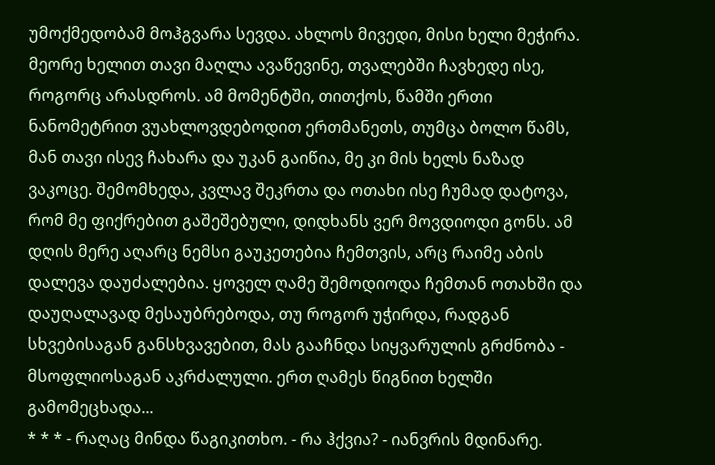უმოქმედობამ მოჰგვარა სევდა. ახლოს მივედი, მისი ხელი მეჭირა. მეორე ხელით თავი მაღლა ავაწევინე, თვალებში ჩავხედე ისე, როგორც არასდროს. ამ მომენტში, თითქოს, წამში ერთი ნანომეტრით ვუახლოვდებოდით ერთმანეთს, თუმცა ბოლო წამს, მან თავი ისევ ჩახარა და უკან გაიწია, მე კი მის ხელს ნაზად ვაკოცე. შემომხედა, კვლავ შეკრთა და ოთახი ისე ჩუმად დატოვა, რომ მე ფიქრებით გაშეშებული, დიდხანს ვერ მოვდიოდი გონს. ამ დღის მერე აღარც ნემსი გაუკეთებია ჩემთვის, არც რაიმე აბის დალევა დაუძალებია. ყოველ ღამე შემოდიოდა ჩემთან ოთახში და დაუღალავად მესაუბრებოდა, თუ როგორ უჭირდა, რადგან სხვებისაგან განსხვავებით, მას გააჩნდა სიყვარულის გრძნობა - მსოფლიოსაგან აკრძალული. ერთ ღამეს წიგნით ხელში გამომეცხადა...
* * * - რაღაც მინდა წაგიკითხო. - რა ჰქვია? - იანვრის მდინარე.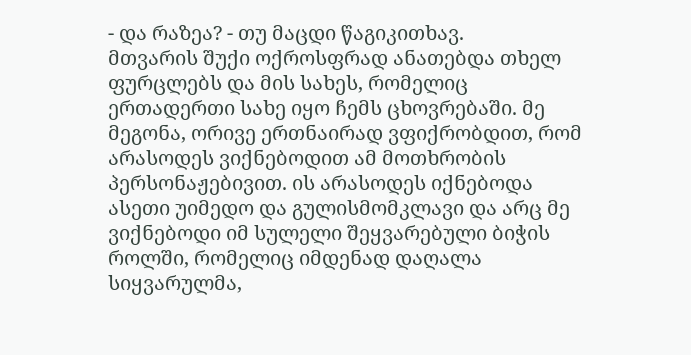- და რაზეა? - თუ მაცდი წაგიკითხავ.
მთვარის შუქი ოქროსფრად ანათებდა თხელ ფურცლებს და მის სახეს, რომელიც ერთადერთი სახე იყო ჩემს ცხოვრებაში. მე მეგონა, ორივე ერთნაირად ვფიქრობდით, რომ არასოდეს ვიქნებოდით ამ მოთხრობის პერსონაჟებივით. ის არასოდეს იქნებოდა ასეთი უიმედო და გულისმომკლავი და არც მე ვიქნებოდი იმ სულელი შეყვარებული ბიჭის როლში, რომელიც იმდენად დაღალა სიყვარულმა,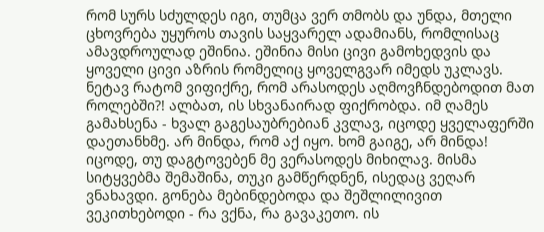რომ სურს სძულდეს იგი, თუმცა ვერ თმობს და უნდა, მთელი ცხოვრება უყუროს თავის საყვარელ ადამიანს, რომლისაც ამავდროულად ეშინია. ეშინია მისი ცივი გამოხედვის და ყოველი ცივი აზრის რომელიც ყოველგვარ იმედს უკლავს. ნეტავ რატომ ვიფიქრე, რომ არასოდეს აღმოვჩნდებოდით მათ როლებში?! ალბათ, ის სხვანაირად ფიქრობდა. იმ ღამეს გამახსენა - ხვალ გაგესაუბრებიან კვლავ, იცოდე ყველაფერში დაეთანხმე. არ მინდა, რომ აქ იყო. ხომ გაიგე, არ მინდა! იცოდე, თუ დაგტოვებენ მე ვერასოდეს მიხილავ. მისმა სიტყვებმა შემაშინა, თუკი გამწერდნენ, ისედაც ვეღარ ვნახავდი. გონება მებინდებოდა და შეშლილივით ვეკითხებოდი - რა ვქნა, რა გავაკეთო. ის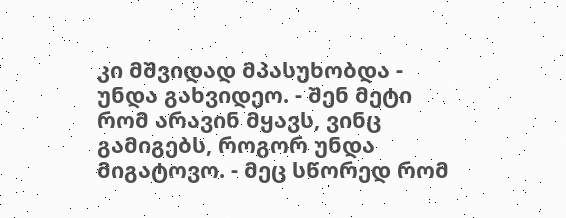კი მშვიდად მპასუხობდა - უნდა გახვიდეო. - შენ მეტი რომ არავინ მყავს, ვინც გამიგებს, როგორ უნდა მიგატოვო. - მეც სწორედ რომ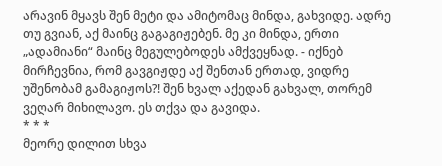არავინ მყავს შენ მეტი და ამიტომაც მინდა, გახვიდე. ადრე თუ გვიან, აქ მაინც გაგაგიჟებენ. მე კი მინდა, ერთი „ადამიანი“ მაინც მეგულებოდეს ამქვეყნად. - იქნებ მირჩევნია, რომ გავგიჟდე აქ შენთან ერთად, ვიდრე უშენობამ გამაგიჟოს?! შენ ხვალ აქედან გახვალ, თორემ ვეღარ მიხილავო. ეს თქვა და გავიდა.
* * *
მეორე დილით სხვა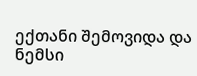ექთანი შემოვიდა და ნემსი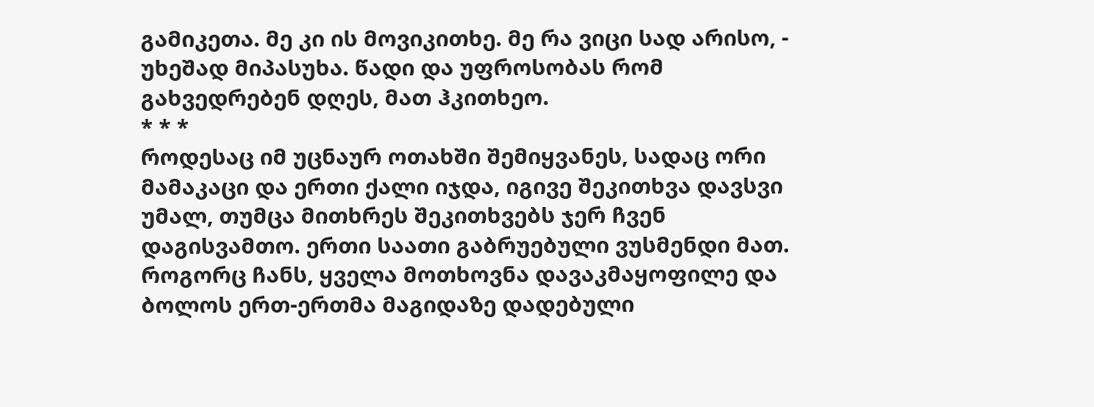გამიკეთა. მე კი ის მოვიკითხე. მე რა ვიცი სად არისო, - უხეშად მიპასუხა. წადი და უფროსობას რომ გახვედრებენ დღეს, მათ ჰკითხეო.
* * *
როდესაც იმ უცნაურ ოთახში შემიყვანეს, სადაც ორი მამაკაცი და ერთი ქალი იჯდა, იგივე შეკითხვა დავსვი უმალ, თუმცა მითხრეს შეკითხვებს ჯერ ჩვენ დაგისვამთო. ერთი საათი გაბრუებული ვუსმენდი მათ. როგორც ჩანს, ყველა მოთხოვნა დავაკმაყოფილე და ბოლოს ერთ-ერთმა მაგიდაზე დადებული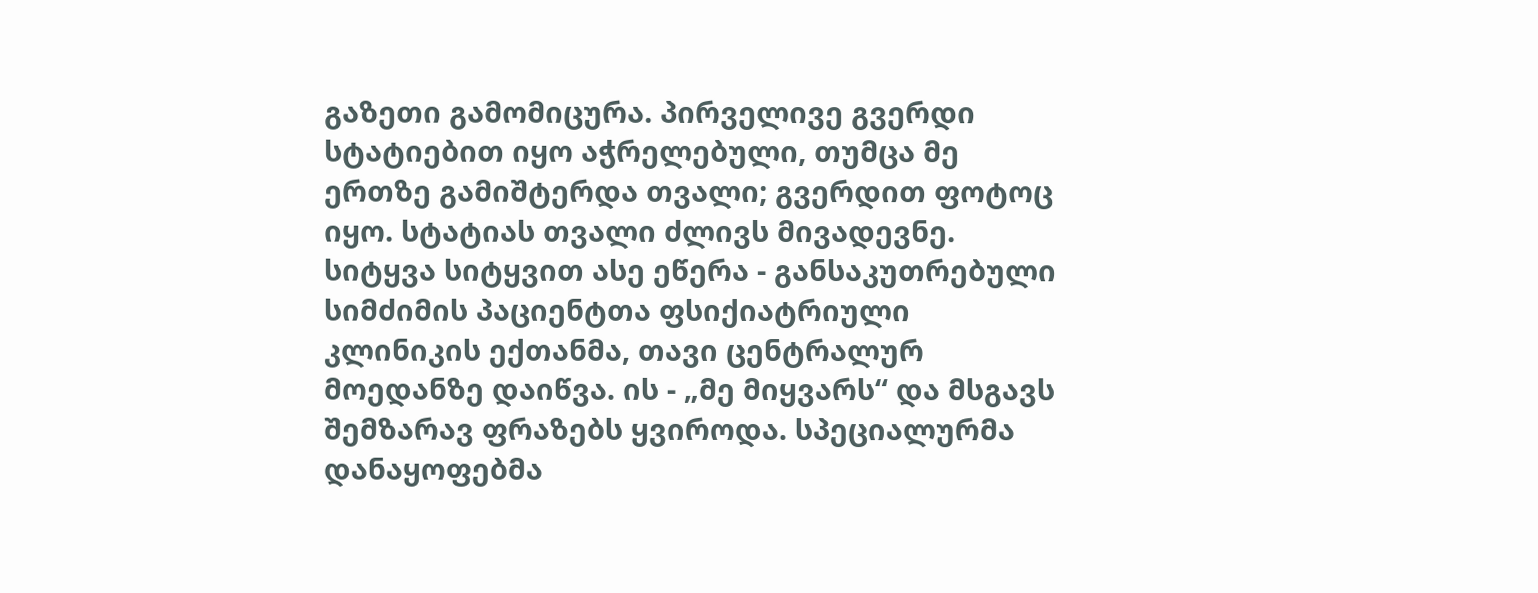გაზეთი გამომიცურა. პირველივე გვერდი სტატიებით იყო აჭრელებული, თუმცა მე ერთზე გამიშტერდა თვალი; გვერდით ფოტოც იყო. სტატიას თვალი ძლივს მივადევნე. სიტყვა სიტყვით ასე ეწერა - განსაკუთრებული სიმძიმის პაციენტთა ფსიქიატრიული კლინიკის ექთანმა, თავი ცენტრალურ მოედანზე დაიწვა. ის - „მე მიყვარს“ და მსგავს შემზარავ ფრაზებს ყვიროდა. სპეციალურმა დანაყოფებმა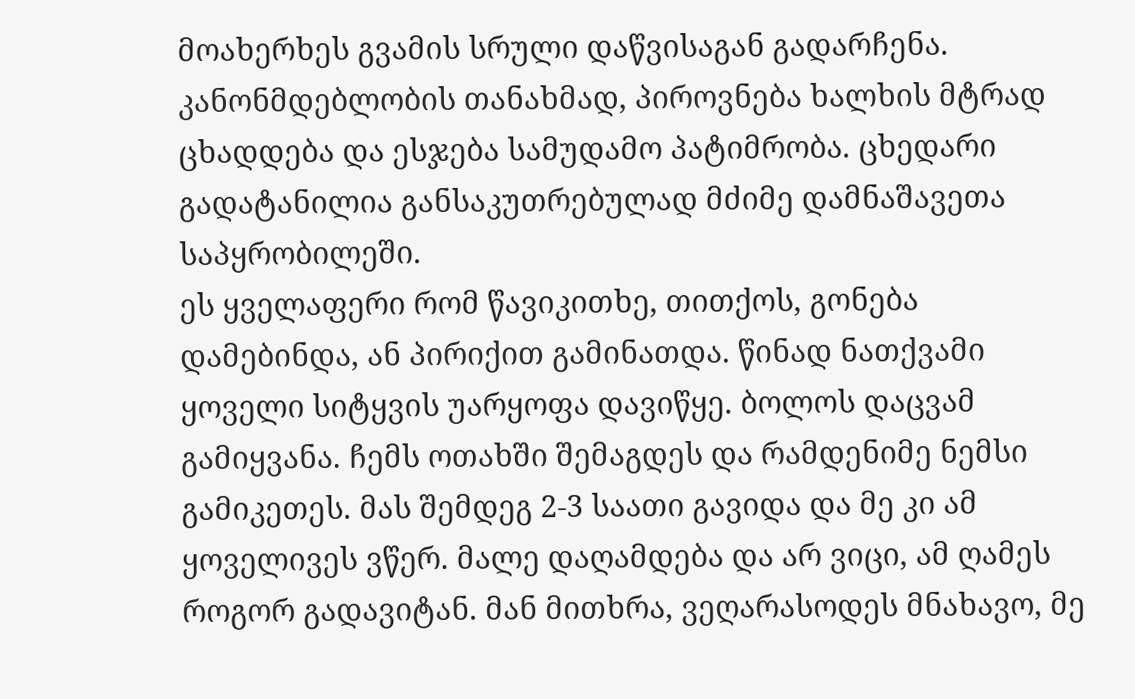მოახერხეს გვამის სრული დაწვისაგან გადარჩენა. კანონმდებლობის თანახმად, პიროვნება ხალხის მტრად ცხადდება და ესჯება სამუდამო პატიმრობა. ცხედარი გადატანილია განსაკუთრებულად მძიმე დამნაშავეთა საპყრობილეში.
ეს ყველაფერი რომ წავიკითხე, თითქოს, გონება დამებინდა, ან პირიქით გამინათდა. წინად ნათქვამი ყოველი სიტყვის უარყოფა დავიწყე. ბოლოს დაცვამ გამიყვანა. ჩემს ოთახში შემაგდეს და რამდენიმე ნემსი გამიკეთეს. მას შემდეგ 2-3 საათი გავიდა და მე კი ამ ყოველივეს ვწერ. მალე დაღამდება და არ ვიცი, ამ ღამეს როგორ გადავიტან. მან მითხრა, ვეღარასოდეს მნახავო, მე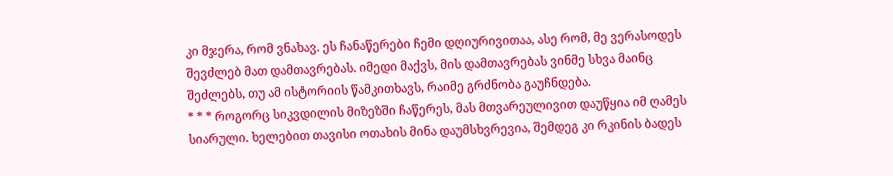კი მჯერა, რომ ვნახავ. ეს ჩანაწერები ჩემი დღიურივითაა, ასე რომ, მე ვერასოდეს შევძლებ მათ დამთავრებას. იმედი მაქვს, მის დამთავრებას ვინმე სხვა მაინც შეძლებს, თუ ამ ისტორიის წამკითხავს, რაიმე გრძნობა გაუჩნდება.
* * * როგორც სიკვდილის მიზეზში ჩაწერეს, მას მთვარეულივით დაუწყია იმ ღამეს სიარული. ხელებით თავისი ოთახის მინა დაუმსხვრევია, შემდეგ კი რკინის ბადეს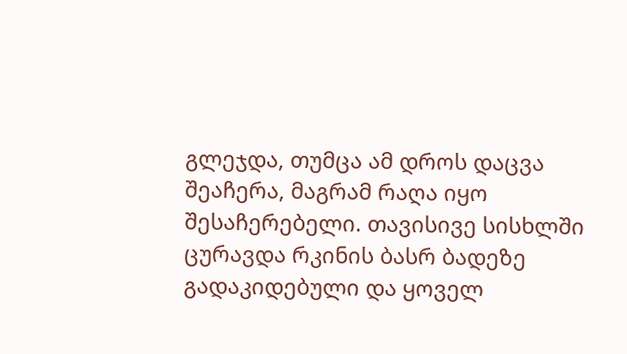გლეჯდა, თუმცა ამ დროს დაცვა შეაჩერა, მაგრამ რაღა იყო შესაჩერებელი. თავისივე სისხლში ცურავდა რკინის ბასრ ბადეზე გადაკიდებული და ყოველ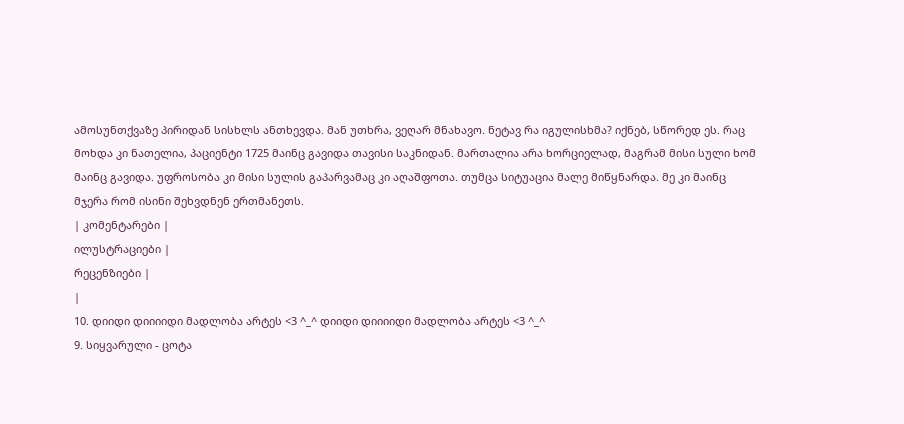ამოსუნთქვაზე პირიდან სისხლს ანთხევდა. მან უთხრა, ვეღარ მნახავო. ნეტავ რა იგულისხმა? იქნებ, სწორედ ეს. რაც მოხდა კი ნათელია, პაციენტი 1725 მაინც გავიდა თავისი საკნიდან. მართალია არა ხორციელად, მაგრამ მისი სული ხომ მაინც გავიდა. უფროსობა კი მისი სულის გაპარვამაც კი აღაშფოთა. თუმცა სიტუაცია მალე მიწყნარდა. მე კი მაინც მჯერა რომ ისინი შეხვდნენ ერთმანეთს.
| კომენტარები |
ილუსტრაციები |
რეცენზიები |
|
10. დიიდი დიიიიდი მადლობა არტეს <3 ^_^ დიიდი დიიიიდი მადლობა არტეს <3 ^_^
9. სიყვარული - ცოტა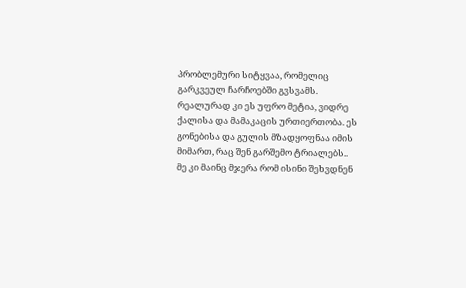პრობლემური სიტყვაა, რომელიც გარკვეულ ჩარჩოებში გვსვამს. რეალურად კი ეს უფრო მეტია, ვიდრე ქალისა და მამაკაცის ურთიერთობა. ეს გონებისა და გულის მზადყოფნაა იმის მიმართ, რაც შენ გარშემო ტრიალებს..
მე კი მაინც მჯერა რომ ისინი შეხვდნენ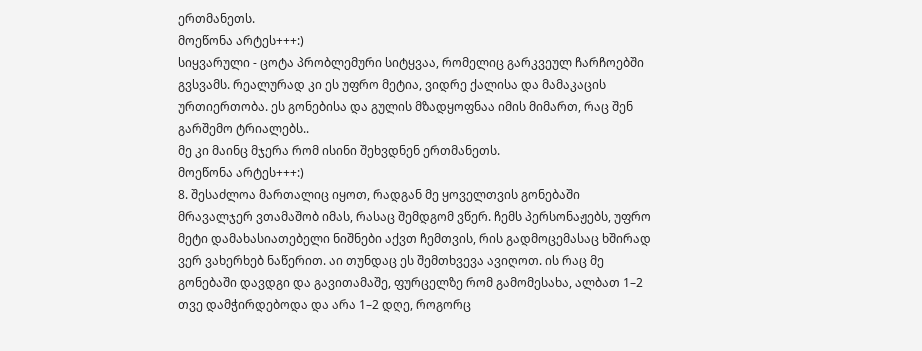ერთმანეთს.
მოეწონა არტეს+++:)
სიყვარული - ცოტა პრობლემური სიტყვაა, რომელიც გარკვეულ ჩარჩოებში გვსვამს. რეალურად კი ეს უფრო მეტია, ვიდრე ქალისა და მამაკაცის ურთიერთობა. ეს გონებისა და გულის მზადყოფნაა იმის მიმართ, რაც შენ გარშემო ტრიალებს..
მე კი მაინც მჯერა რომ ისინი შეხვდნენ ერთმანეთს.
მოეწონა არტეს+++:)
8. შესაძლოა მართალიც იყოთ, რადგან მე ყოველთვის გონებაში მრავალჯერ ვთამაშობ იმას, რასაც შემდგომ ვწერ. ჩემს პერსონაჟებს, უფრო მეტი დამახასიათებელი ნიშნები აქვთ ჩემთვის, რის გადმოცემასაც ხშირად ვერ ვახერხებ ნაწერით. აი თუნდაც ეს შემთხვევა ავიღოთ. ის რაც მე გონებაში დავდგი და გავითამაშე, ფურცელზე რომ გამომესახა, ალბათ 1–2 თვე დამჭირდებოდა და არა 1–2 დღე, როგორც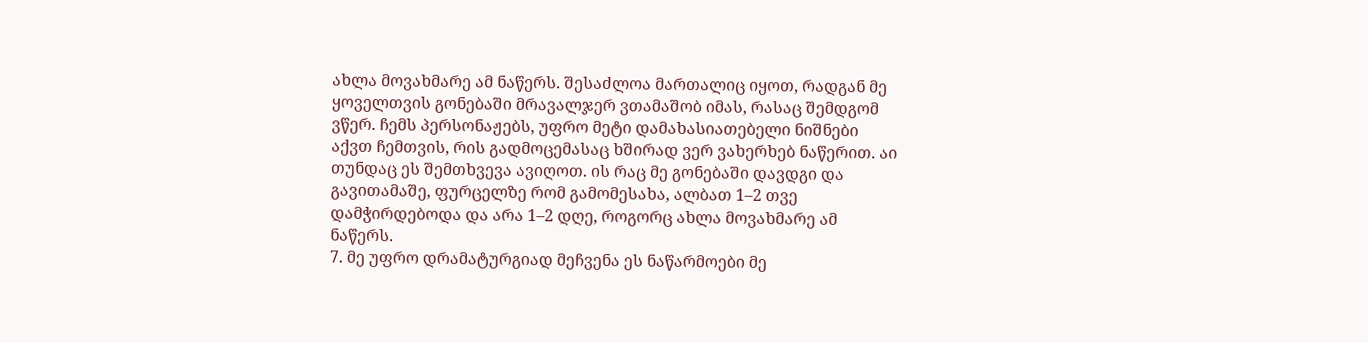ახლა მოვახმარე ამ ნაწერს. შესაძლოა მართალიც იყოთ, რადგან მე ყოველთვის გონებაში მრავალჯერ ვთამაშობ იმას, რასაც შემდგომ ვწერ. ჩემს პერსონაჟებს, უფრო მეტი დამახასიათებელი ნიშნები აქვთ ჩემთვის, რის გადმოცემასაც ხშირად ვერ ვახერხებ ნაწერით. აი თუნდაც ეს შემთხვევა ავიღოთ. ის რაც მე გონებაში დავდგი და გავითამაშე, ფურცელზე რომ გამომესახა, ალბათ 1–2 თვე დამჭირდებოდა და არა 1–2 დღე, როგორც ახლა მოვახმარე ამ ნაწერს.
7. მე უფრო დრამატურგიად მეჩვენა ეს ნაწარმოები მე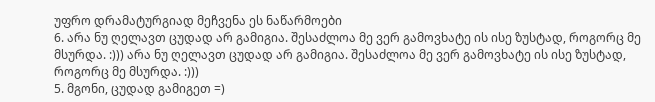უფრო დრამატურგიად მეჩვენა ეს ნაწარმოები
6. არა ნუ ღელავთ ცუდად არ გამიგია. შესაძლოა მე ვერ გამოვხატე ის ისე ზუსტად, როგორც მე მსურდა. :))) არა ნუ ღელავთ ცუდად არ გამიგია. შესაძლოა მე ვერ გამოვხატე ის ისე ზუსტად, როგორც მე მსურდა. :)))
5. მგონი, ცუდად გამიგეთ =)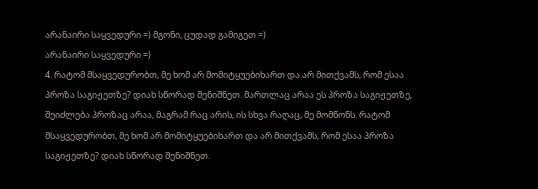არანაირი საყვედური =) მგონი, ცუდად გამიგეთ =)
არანაირი საყვედური =)
4. რატომ მსაყვედურობთ, მე ხომ არ მომიტყუებიხართ და არ მითქვამს, რომ ესაა პროზა საგიჟეთზე? დიახ სწორად შენიშნეთ. მართლაც არაა ეს პროზა საგიჟეთზე, შეიძლება პროზაც არაა, მაგრამ რაც არის, ის სხვა რაღაც, მე მომწონს. რატომ მსაყვედურობთ, მე ხომ არ მომიტყუებიხართ და არ მითქვამს, რომ ესაა პროზა საგიჟეთზე? დიახ სწორად შენიშნეთ.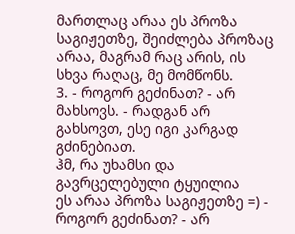მართლაც არაა ეს პროზა საგიჟეთზე, შეიძლება პროზაც არაა, მაგრამ რაც არის, ის სხვა რაღაც, მე მომწონს.
3. - როგორ გეძინათ? - არ მახსოვს. - რადგან არ გახსოვთ, ესე იგი კარგად გძინებიათ.
ჰმ, რა უხამსი და გავრცელებული ტყუილია
ეს არაა პროზა საგიჟეთზე =) - როგორ გეძინათ? - არ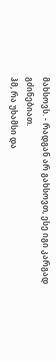მახსოვს. - რადგან არ გახსოვთ, ესე იგი კარგად გძინებიათ.
ჰმ, რა უხამსი და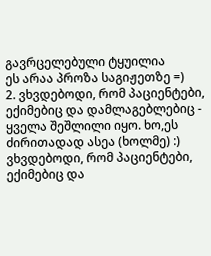გავრცელებული ტყუილია
ეს არაა პროზა საგიჟეთზე =)
2. ვხვდებოდი, რომ პაციენტები, ექიმებიც და დამლაგებლებიც - ყველა შეშლილი იყო. ხო,ეს ძირითადად ასეა (ხოლმე) :) ვხვდებოდი, რომ პაციენტები, ექიმებიც და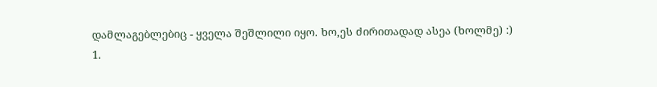დამლაგებლებიც - ყველა შეშლილი იყო. ხო,ეს ძირითადად ასეა (ხოლმე) :)
1.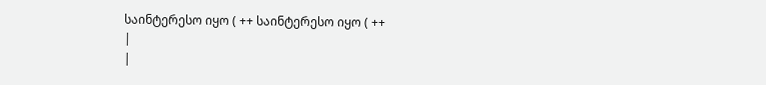საინტერესო იყო ( ++ საინტერესო იყო ( ++
|
|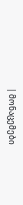| მონაცემები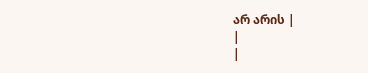არ არის |
|
|